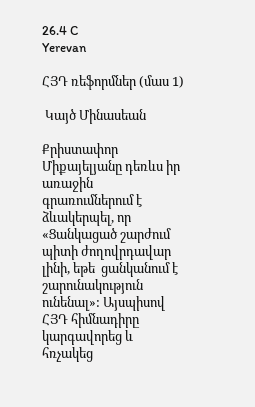26.4 C
Yerevan

ՀՅԴ ռեֆորմներ (մաս 1)

 Կայծ Մինասեան

Քրիստափոր Միքայելյանը դեռևս իր առաջին  գրառումներում է ձևակերպել, որ «Ցանկացած շարժում պիտի ժողովրդավար լինի, եթե  ցանկանում է շարունակություն ունենալ»: Այսպիսով ՀՅԴ հիմնադիրը կարգավորեց և հռչակեց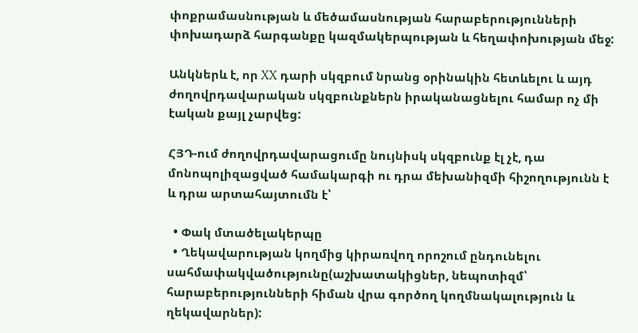փոքրամասնության և մեծամասնության հարաբերությունների փոխադարձ հարգանքը կազմակերպության և հեղափոխության մեջ:

Անկներև է, որ XX դարի սկզբում նրանց օրինակին հետևելու և այդ ժողովրդավարական սկզբունքներն իրականացնելու համար ոչ մի էական քայլ չարվեց:

ՀՅԴ-ում ժողովրդավարացումը նույնիսկ սկզբունք էլ չէ, դա մոնոպոլիզացված համակարգի ու դրա մեխանիզմի հիշողությունն է և դրա արտահայտումն է՝

  • Փակ մտածելակերպը
  • Ղեկավարության կողմից կիրառվող որոշում ընդունելու սահմափակվածությունը(աշխատակիցներ, նեպոտիզմ՝ հարաբերությունների հիման վրա գործող կողմնակալություն և ղեկավարներ):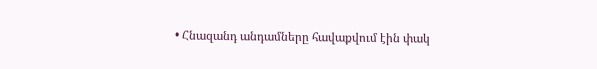• Հնազանդ անդամները հավաքվում էին փակ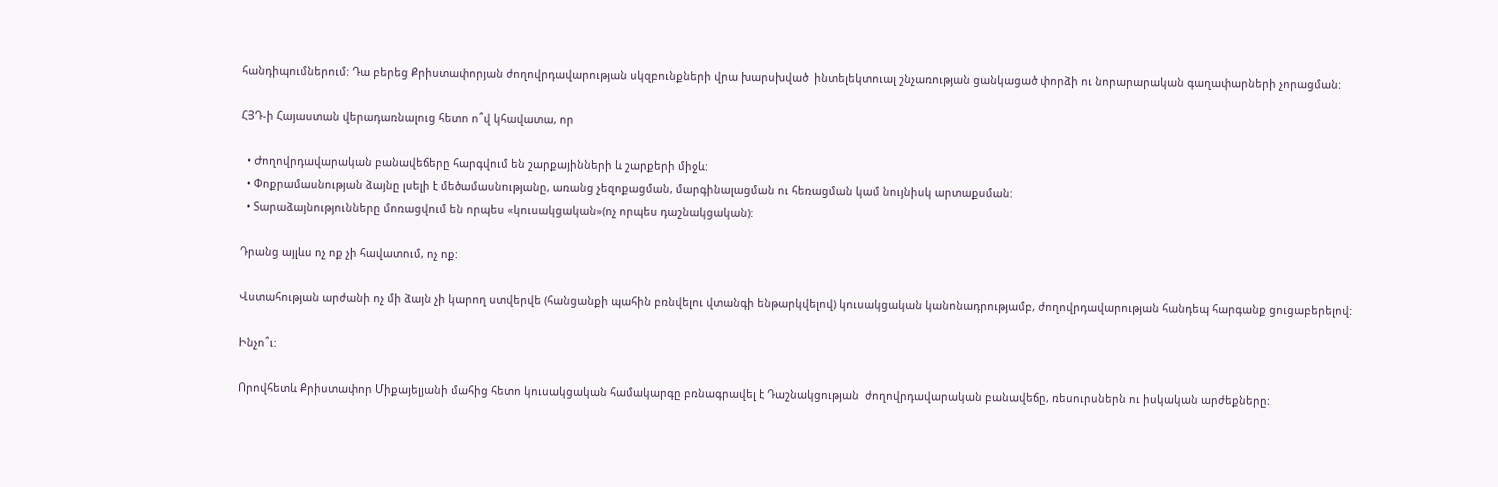հանդիպումներում: Դա բերեց Քրիստափորյան ժողովրդավարության սկզբունքների վրա խարսխված  ինտելեկտուալ շնչառության ցանկացած փորձի ու նորարարական գաղափարների չորացման:

ՀՅԴ‑ի Հայաստան վերադառնալուց հետո ո՞վ կհավատա, որ

  • Ժողովրդավարական բանավեճերը հարգվում են շարքայինների և շարքերի միջև:
  • Փոքրամասնության ձայնը լսելի է մեծամասնությանը, առանց չեզոքացման, մարգինալացման ու հեռացման կամ նույնիսկ արտաքսման:
  • Տարաձայնությունները մոռացվում են որպես «կուսակցական»(ոչ որպես դաշնակցական):

Դրանց այլևս ոչ ոք չի հավատում, ոչ ոք:

Վստահության արժանի ոչ մի ձայն չի կարող ստվերվե (հանցանքի պահին բռնվելու վտանգի ենթարկվելով) կուսակցական կանոնադրությամբ, ժողովրդավարության հանդեպ հարգանք ցուցաբերելով:

Ինչո՞ւ:

Որովհետև Քրիստափոր Միքայելյանի մահից հետո կուսակցական համակարգը բռնագրավել է Դաշնակցության  ժողովրդավարական բանավեճը, ռեսուրսներն ու իսկական արժեքները: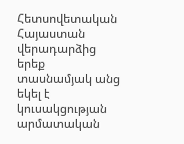Հետսովետական Հայաստան վերադարձից երեք տասնամյակ անց եկել է կուսակցության արմատական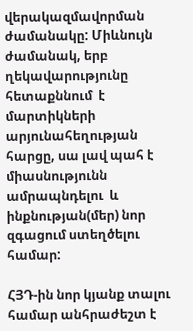վերակազմավորման ժամանակը: Միևնույն ժամանակ, երբ ղեկավարությունը հետաքննում  է մարտիկների արյունահեղության հարցը, սա լավ պահ է միասնությունն ամրապնդելու  և ինքնության(մեր) նոր զգացում ստեղծելու համար:

ՀՅԴ-ին նոր կյանք տալու համար անհրաժեշտ է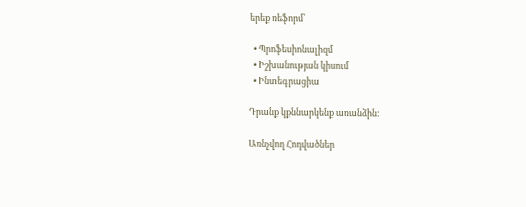երեք ռեֆորմ՝

  • Պրոֆեսիոնալիզմ
  • Իշխանության կիսում
  • Ինտեգրացիա

Դրանք կքննարկենք առանձին:

Առնչվող Հոդվածներ